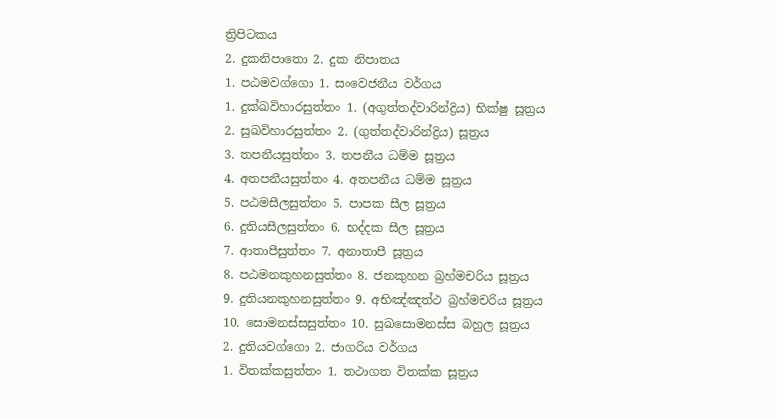ත්‍රිපිටකය
2. දුකනිපාතො 2. දුක නිපාතය
1. පඨමවග්ගො 1. සංවෙජනීය වර්ගය
1. දුක්ඛවිහාරසුත්තං 1. (අගුත්තද්වාරින්ද්‍රිය) භික්ෂු සූත්‍රය
2. සුඛවිහාරසුත්තං 2. (ගුත්තද්වාරින්ද්‍රිය) සූත්‍රය
3. තපනීයසුත්තං 3. තපනීය ධම්ම සූත්‍රය
4. අතපනීයසුත්තං 4. අතපනීය ධම්ම සූත්‍රය
5. පඨමසීලසුත්තං 5. පාපක සීල සූත්‍රය
6. දුතියසීලසුත්තං 6. භද්දක සීල සූත්‍රය
7. ආතාපීසුත්තං 7. අනාතාපී සූත්‍රය
8. පඨමනකුහනසුත්තං 8. ජනකුහන බ්‍රහ්මචරිය සූත්‍රය
9. දුතියනකුහනසුත්තං 9. අභිඤ්ඤත්ථ බ්‍රහ්මචරිය සූත්‍රය
10. සොමනස්සසුත්තං 10. සුඛසොමනස්ස බහුල සූත්‍රය
2. දුතියවග්ගො 2. ජාගරිය වර්ගය
1. විතක්කසුත්තං 1. තථාගත විතක්ක සූත්‍රය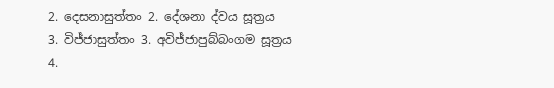2. දෙසනාසුත්තං 2. දේශනා ද්වය සූත්‍රය
3. විජ්ජාසුත්තං 3. අවිජ්ජාපුබ්බංගම සූත්‍රය
4.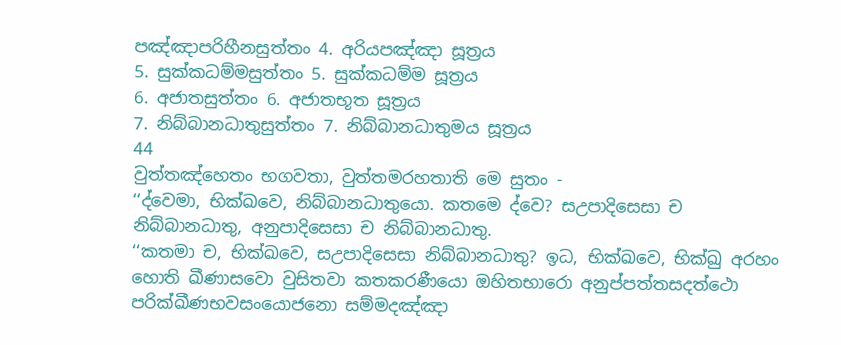පඤ්ඤාපරිහීනසුත්තං 4. අරියපඤ්ඤා සූත්‍රය
5. සුක්කධම්මසුත්තං 5. සුක්කධම්ම සූත්‍රය
6. අජාතසුත්තං 6. අජාතභූත සූත්‍රය
7. නිබ්බානධාතුසුත්තං 7. නිබ්බානධාතුමය සූත්‍රය
44
වුත්තඤ්හෙතං භගවතා, වුත්තමරහතාති මෙ සුතං -
‘‘ද්වෙමා, භික්ඛවෙ, නිබ්බානධාතුයො. කතමෙ ද්වෙ? සඋපාදිසෙසා ච නිබ්බානධාතු, අනුපාදිසෙසා ච නිබ්බානධාතු.
‘‘කතමා ච, භික්ඛවෙ, සඋපාදිසෙසා නිබ්බානධාතු? ඉධ, භික්ඛවෙ, භික්ඛු අරහං හොති ඛීණාසවො වුසිතවා කතකරණීයො ඔහිතභාරො අනුප්පත්තසදත්ථො පරික්ඛීණභවසංයොජනො සම්මදඤ්ඤා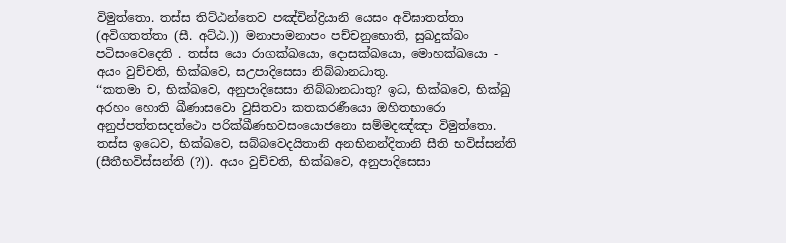විමුත්තො. තස්ස තිට්ඨන්තෙව පඤ්චින්ද්‍රියානි යෙසං අවිඝාතත්තා (අවිගතත්තා (සී. අට්ඨ.)) මනාපාමනාපං පච්චනුභොති, සුඛදුක්ඛං පටිසංවෙදෙති . තස්ස යො රාගක්ඛයො, දොසක්ඛයො, මොහක්ඛයො - අයං වුච්චති, භික්ඛවෙ, සඋපාදිසෙසා නිබ්බානධාතු.
‘‘කතමා ච, භික්ඛවෙ, අනුපාදිසෙසා නිබ්බානධාතු? ඉධ, භික්ඛවෙ, භික්ඛු අරහං හොති ඛීණාසවො වුසිතවා කතකරණීයො ඔහිතභාරො අනුප්පත්තසදත්ථො පරික්ඛීණභවසංයොජනො සම්මදඤ්ඤා විමුත්තො. තස්ස ඉධෙව, භික්ඛවෙ, සබ්බවෙදයිතානි අනභිනන්දිතානි සීති භවිස්සන්ති (සීතීභවිස්සන්ති (?)). අයං වුච්චති, භික්ඛවෙ, අනුපාදිසෙසා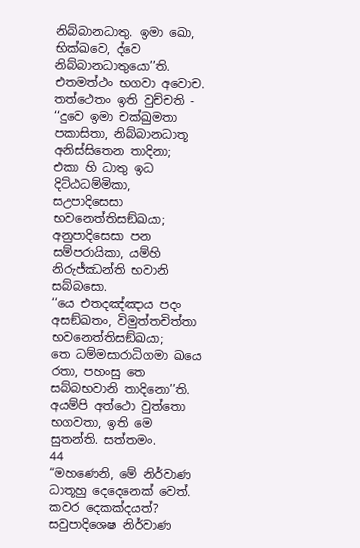නිබ්බානධාතු. ඉමා ඛො, භික්ඛවෙ, ද්වෙ නිබ්බානධාතුයො’’ති. එතමත්ථං භගවා අවොච. තත්ථෙතං ඉති වුච්චති -
‘‘දුවෙ ඉමා චක්ඛුමතා පකාසිතා, නිබ්බානධාතූ අනිස්සිතෙන තාදිනා;
එකා හි ධාතු ඉධ දිට්ඨධම්මිකා, සඋපාදිසෙසා භවනෙත්තිසඞ්ඛයා;
අනුපාදිසෙසා පන සම්පරායිකා, යම්හි නිරුජ්ඣන්ති භවානි සබ්බසො.
‘‘යෙ එතදඤ්ඤාය පදං අසඞ්ඛතං, විමුත්තචිත්තා භවනෙත්තිසඞ්ඛයා;
තෙ ධම්මසාරාධිගමා ඛයෙ රතා, පහංසු තෙ සබ්බභවානි තාදිනො’’ති.
අයම්පි අත්ථො වුත්තො භගවතා, ඉති මෙ සුතන්ති. සත්තමං.
44
“මහණෙනි, මේ නිර්වාණ ධාතූහු දෙදෙනෙක් වෙත්. කවර දෙකක්දයත්? සවුපාදිශෙෂ නිර්වාණ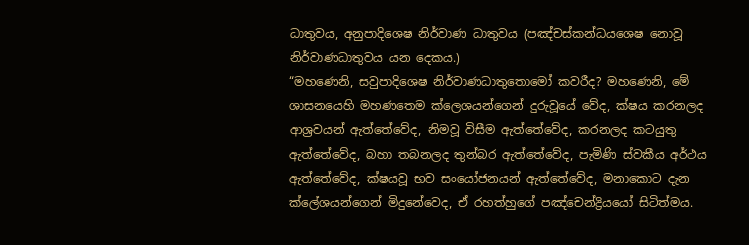ධාතුවය, අනුපාදිශෙෂ නිර්වාණ ධාතුවය (පඤ්චස්කන්ධයශෙෂ නොවූ නිර්වාණධාතුවය යන දෙකය.)
“මහණෙනි, සවුපාදිශෙෂ නිර්වාණධාතුතොමෝ කවරීද? මහණෙනි, මේ ශාසනයෙහි මහණතෙම ක්ලෙශයන්ගෙන් දුරුවූයේ වේද, ක්ෂය කරනලද ආශ්‍රවයන් ඇත්තේවේද, නිමවූ විසීම ඇත්තේවේද, කරනලද කටයුතු ඇත්තේවේද, බහා තබනලද තුන්බර ඇත්තේවේද, පැමිණි ස්වකීය අර්ථය ඇත්තේවේද, ක්ෂයවූ භව සංයෝජනයන් ඇත්තේවේද, මනාකොට දැන ක්ලේශයන්ගෙන් මිදුනේවෙද, ඒ රහත්හුගේ පඤ්චෙන්ද්‍රියයෝ සිටිත්මය.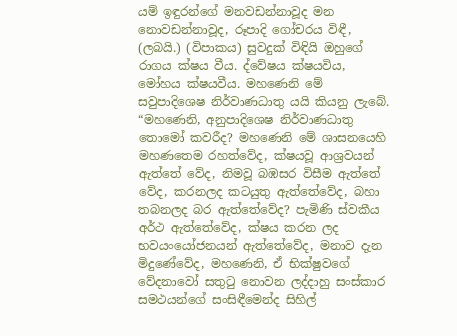යම් ඉඳුරන්ගේ මනවඩන්නාවූද මන නොවඩන්නාවූද, රූපාදි ගෝචරය විඳී, (ලබයි.) (විපාකය) සුවදුක් විඳියි ඔහුගේ රාගය ක්ෂය වීය. ද්වේෂය ක්ෂයවිය, මෝහය ක්ෂයවීය. මහණෙනි මේ සවුපාදිශෙෂ නිර්වාණධාතු යයි කියනු ලැබේ.
“මහණෙනි, අනුපාදිශෙෂ නිර්වාණධාතු තොමෝ කවරීද? මහණෙනි මේ ශාසනයෙහි මහණතෙම රහත්වේද, ක්ෂයවූ ආශ්‍රවයන් ඇත්තේ වේද, නිමවූ බඹසර විසීම ඇත්තේ වේද, කරනලද කටයුතු ඇත්තේවේද, බහා තබනලද බර ඇත්තේවේද? පැමිණි ස්වකීය අර්ථ ඇත්තේවේද, ක්ෂය කරන ලද භවයංයෝජනයන් ඇත්තේවේද, මනාව දැන මිදුණේවේද, මහණෙනි, ඒ භික්ෂුවගේ වේදනාවෝ සතුටු නොවන ලද්දාහු සංස්කාර සමථයන්ගේ සංසිඳීමෙන්ද සිහිල්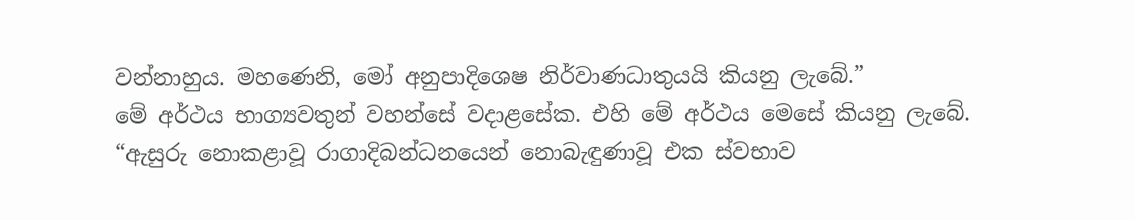වන්නාහුය. මහණෙනි, මෝ අනුපාදිශෙෂ නිර්වාණධාතුයයි කියනු ලැබේ.”
මේ අර්ථය භාග්‍යවතුන් වහන්සේ වදාළසේක. එහි මේ අර්ථය මෙසේ කියනු ලැබේ.
“ඇසුරු නොකළාවූ රාගාදිබන්ධනයෙන් නොබැඳුණාවූ එක ස්වභාව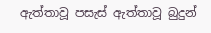ඇත්තාවූ පසැස් ඇත්තාවූ බුදුන්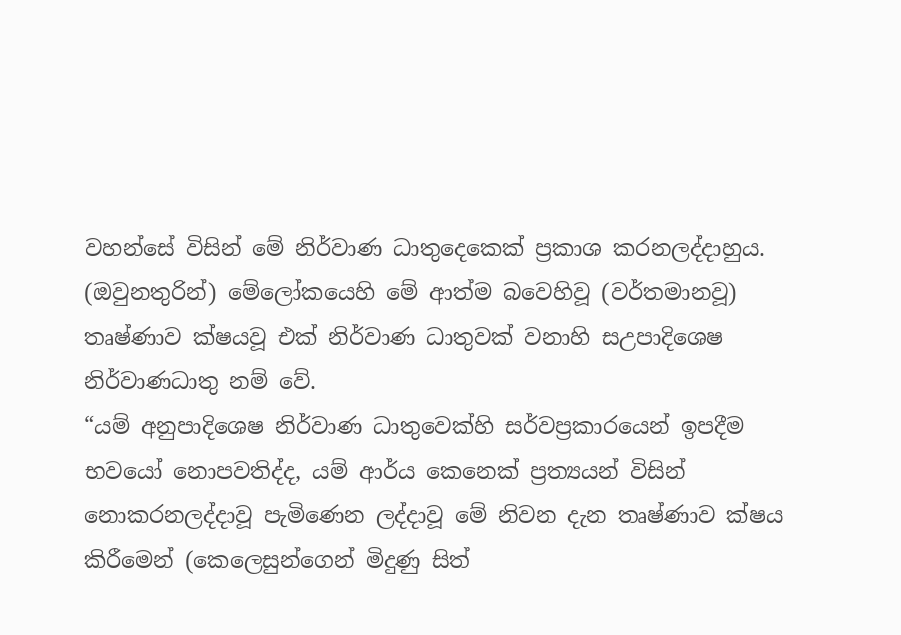වහන්සේ විසින් මේ නිර්වාණ ධාතුදෙකෙක් ප්‍රකාශ කරනලද්දාහුය. (ඔවුනතුරින්) මේලෝකයෙහි මේ ආත්ම බවෙහිවූ (වර්තමානවූ) තෘෂ්ණාව ක්ෂයවූ එක් නිර්වාණ ධාතුවක් වනාහි සඋපාදිශෙෂ නිර්වාණධාතු නම් වේ.
“යම් අනුපාදිශෙෂ නිර්වාණ ධාතුවෙක්හි සර්වප්‍රකාරයෙන් ඉපදීම භවයෝ නොපවතිද්ද, යම් ආර්ය කෙනෙක් ප්‍රත්‍යයන් විසින් නොකරනලද්දාවූ පැමිණෙන ලද්දාවූ මේ නිවන දැන තෘෂ්ණාව ක්ෂය කිරීමෙන් (කෙලෙසුන්ගෙන් මිදුණු සිත්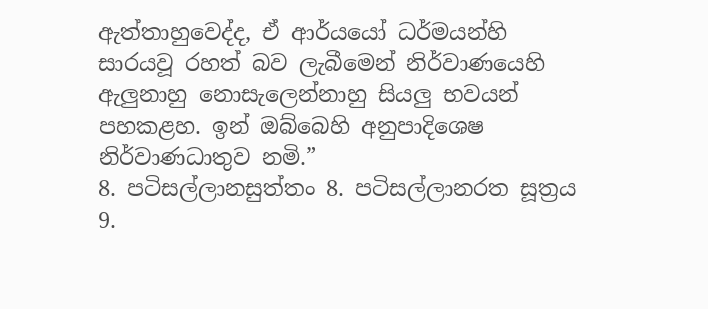ඇත්තාහුවෙද්ද, ඒ ආර්යයෝ ධර්මයන්හි සාරයවූ රහත් බව ලැබීමෙන් නිර්වාණයෙහි ඇලුනාහු නොසැලෙන්නාහු සියලු භවයන් පහකළහ. ඉන් ඔබ්බෙහි අනුපාදිශෙෂ නිර්වාණධාතුව නමි.”
8. පටිසල්ලානසුත්තං 8. පටිසල්ලානරත සූත්‍රය
9.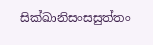සික්ඛානිසංසසුත්තං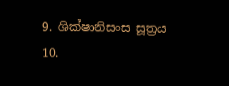9. ශික්ෂානිසංස සූත්‍රය
10.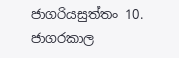ජාගරියසුත්තං 10. ජාගරකාල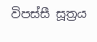විපස්සී සූත්‍රය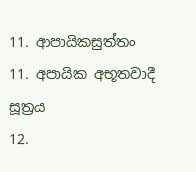11. ආපායිකසුත්තං 11. අපායික අභූතවාදී සූත්‍රය
12.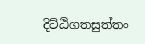දිට්ඨිගතසුත්තං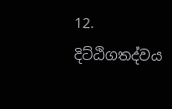12. දිට්ඨිගතද්වය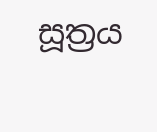සූත්‍රය